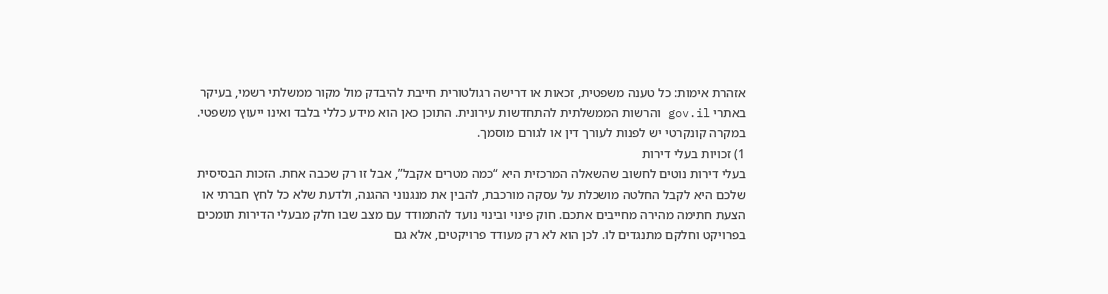אזהרת אימות: כל טענה משפטית, זכאות או דרישה רגולטורית חייבת להיבדק מול מקור ממשלתי רשמי, בעיקר באתרי gov.il והרשות הממשלתית להתחדשות עירונית. התוכן כאן הוא מידע כללי בלבד ואינו ייעוץ משפטי. במקרה קונקרטי יש לפנות לעורך דין או לגורם מוסמך.
1) זכויות בעלי דירות
בעלי דירות נוטים לחשוב שהשאלה המרכזית היא “כמה מטרים אקבל”, אבל זו רק שכבה אחת. הזכות הבסיסית שלכם היא לקבל החלטה מושכלת על עסקה מורכבת, להבין את מנגנוני ההגנה, ולדעת שלא כל לחץ חברתי או הצעת חתימה מהירה מחייבים אתכם. חוק פינוי ובינוי נועד להתמודד עם מצב שבו חלק מבעלי הדירות תומכים בפרויקט וחלקם מתנגדים לו. לכן הוא לא רק מעודד פרויקטים, אלא גם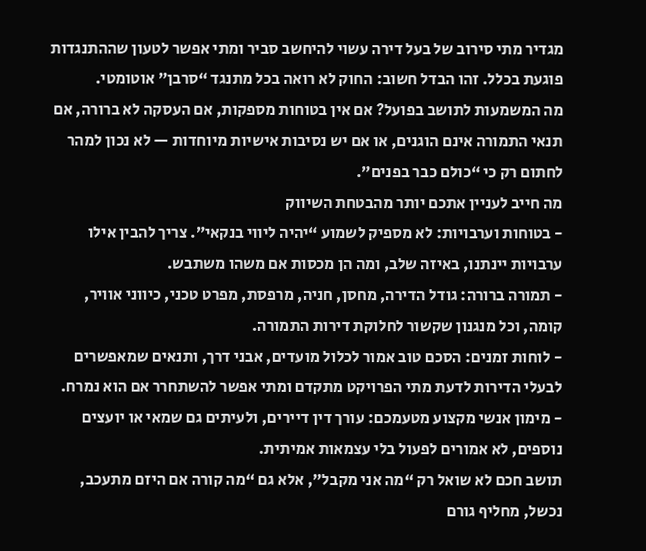מגדיר מתי סירוב של בעל דירה עשוי להיחשב סביר ומתי אפשר לטעון שההתנגדות פוגעת בכלל. זהו הבדל חשוב: החוק לא רואה בכל מתנגד “סרבן” אוטומטי.
מה המשמעות לתושב בפועל? אם אין בטוחות מספקות, אם העסקה לא ברורה, אם תנאי התמורה אינם הוגנים, או אם יש נסיבות אישיות מיוחדות — לא נכון למהר לחתום רק כי “כולם כבר בפנים”.
מה חייב לעניין אתכם יותר מהבטחת השיווק
- בטוחות וערבויות: לא מספיק לשמוע “יהיה ליווי בנקאי”. צריך להבין אילו ערבויות יינתנו, באיזה שלב, ומה הן מכסות אם משהו משתבש.
- תמורה ברורה: גודל הדירה, מחסן, חניה, מרפסת, מפרט טכני, כיווני אוויר, קומה, וכל מנגנון שקשור לחלוקת דירות התמורה.
- לוחות זמנים: הסכם טוב אמור לכלול מועדים, אבני דרך, ותנאים שמאפשרים לבעלי הדירות לדעת מתי הפרויקט מתקדם ומתי אפשר להשתחרר אם הוא נמרח.
- מימון אנשי מקצוע מטעמכם: עורך דין דיירים, ולעיתים גם שמאי או יועצים נוספים, לא אמורים לפעול בלי עצמאות אמיתית.
תושב חכם לא שואל רק “מה אני מקבל”, אלא גם “מה קורה אם היזם מתעכב, נכשל, מחליף גורם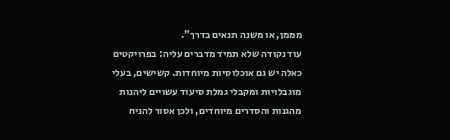מממן, או משנה תנאים בדרך”.
עוד נקודה שלא תמיד מדברים עליה: בפרויקטים כאלה יש גם אוכלוסיות מיוחדות. קשישים, בעלי מוגבלויות ומקבלי גמלת סיעוד עשויים ליהנות מהגנות והסדרים מיוחדים, ולכן אסור להניח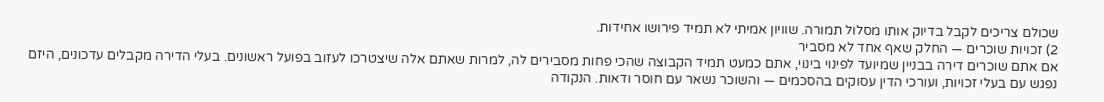שכולם צריכים לקבל בדיוק אותו מסלול תמורה. שוויון אמיתי לא תמיד פירושו אחידות.
2) זכויות שוכרים — החלק שאף אחד לא מסביר
אם אתם שוכרים דירה בבניין שמיועד לפינוי בינוי, אתם כמעט תמיד הקבוצה שהכי פחות מסבירים לה, למרות שאתם אלה שיצטרכו לעזוב בפועל ראשונים. בעלי הדירה מקבלים עדכונים, היזם נפגש עם בעלי זכויות, ועורכי הדין עסוקים בהסכמים — והשוכר נשאר עם חוסר ודאות. הנקודה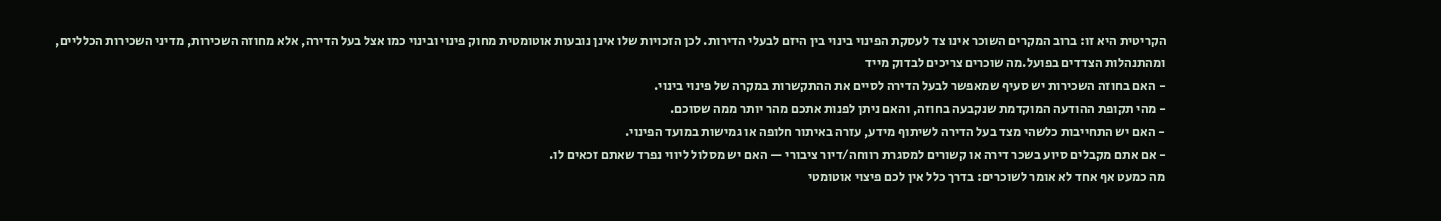הקריטית היא זו: ברוב המקרים השוכר אינו צד לעסקת הפינוי בינוי בין היזם לבעלי הדירות. לכן הזכויות שלו אינן נובעות אוטומטית מחוק פינוי ובינוי כמו אצל בעל הדירה, אלא מחוזה השכירות, מדיני השכירות הכלליים, ומהתנהלות הצדדים בפועל.מה שוכרים צריכים לבדוק מייד
- האם בחוזה השכירות יש סעיף שמאפשר לבעל הדירה לסיים את ההתקשרות במקרה של פינוי בינוי.
- מהי תקופת ההודעה המוקדמת שנקבעה בחוזה, והאם ניתן לפנות אתכם מהר יותר ממה שסוכם.
- האם יש התחייבות כלשהי מצד בעל הדירה לשיתוף מידע, עזרה באיתור חלופה או גמישות במועד הפינוי.
- אם אתם מקבלים סיוע בשכר דירה או קשורים למסגרת רווחה/דיור ציבורי — האם יש מסלול ליווי נפרד שאתם זכאים לו.
מה כמעט אף אחד לא אומר לשוכרים: בדרך כלל אין לכם פיצוי אוטומטי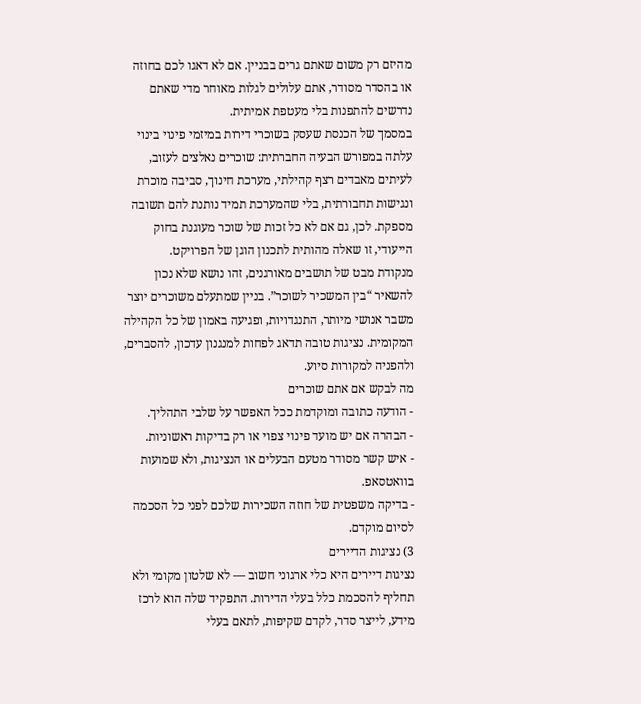מהיזם רק משום שאתם גרים בבניין. אם לא דאגו לכם בחוזה או בהסדר מסודר, אתם עלולים לגלות מאוחר מדי שאתם נדרשים להתפנות בלי מעטפת אמיתית.
במסמך של הכנסת שעסק בשוכרי דירות במיזמי פינוי בינוי עלתה במפורש הבעיה החברתית: שוכרים נאלצים לעזוב, לעיתים מאבדים רצף קהילתי, מערכת חינוך, סביבה מוכרת ונגישות תחבורתית, בלי שהמערכת תמיד נותנת להם תשובה מספקת. לכן, גם אם לא כל זכות של שוכר מעוגנת בחוק הייעודי, זו שאלה מהותית לתכנון הוגן של הפרויקט.
מנקודת מבט של תושבים מאורגנים, זהו נושא שלא נכון להשאיר “בין המשכיר לשוכר”. בניין שמתעלם משוכרים יוצר משבר אנושי מיותר, התנגדויות, ופגיעה באמון של כל הקהילה המקומית. נציגות טובה תדאג לפחות למנגנון עדכון, להסברים, ולהפניה למקורות סיוע.
מה לבקש אם אתם שוכרים
- הודעה כתובה ומוקדמת ככל האפשר על שלבי התהליך.
- הבהרה אם יש מועד פינוי צפוי או רק בדיקות ראשוניות.
- איש קשר מסודר מטעם הבעלים או הנציגות, ולא שמועות בוואטסאפ.
- בדיקה משפטית של חוזה השכירות שלכם לפני כל הסכמה לסיום מוקדם.
3) נציגות הדיירים
נציגות דיירים היא כלי ארגוני חשוב — לא שלטון מקומי ולא תחליף להסכמת כלל בעלי הדירות. התפקיד שלה הוא לרכז מידע, לייצר סדר, לקדם שקיפות, לתאם בעלי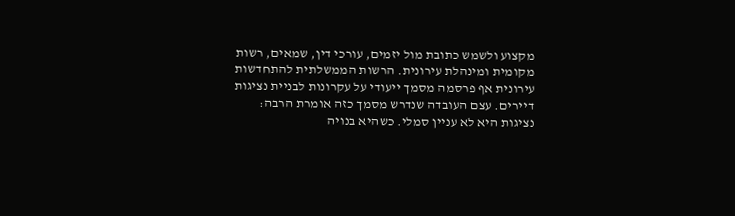מקצוע ולשמש כתובת מול יזמים, עורכי דין, שמאים, רשות מקומית ומינהלת עירונית. הרשות הממשלתית להתחדשות עירונית אף פרסמה מסמך ייעודי על עקרונות לבניית נציגות דיירים. עצם העובדה שנדרש מסמך כזה אומרת הרבה: נציגות היא לא עניין סמלי. כשהיא בנויה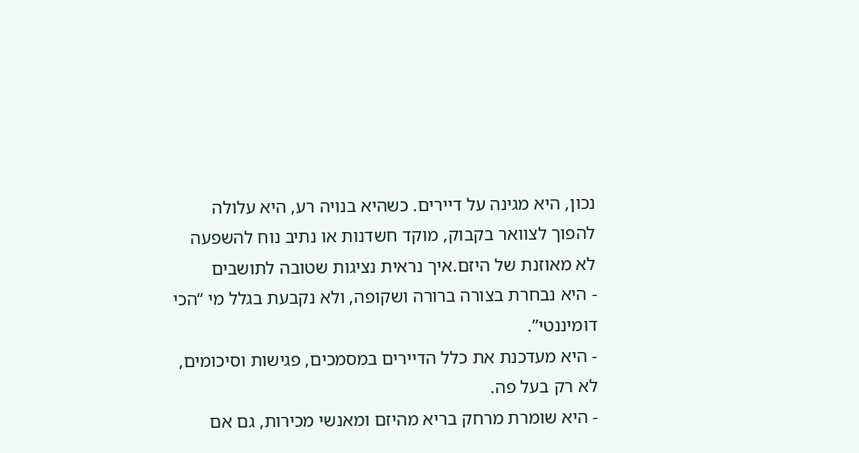נכון, היא מגינה על דיירים. כשהיא בנויה רע, היא עלולה להפוך לצוואר בקבוק, מוקד חשדנות או נתיב נוח להשפעה לא מאוזנת של היזם.איך נראית נציגות שטובה לתושבים
- היא נבחרת בצורה ברורה ושקופה, ולא נקבעת בגלל מי “הכי דומיננטי”.
- היא מעדכנת את כלל הדיירים במסמכים, פגישות וסיכומים, לא רק בעל פה.
- היא שומרת מרחק בריא מהיזם ומאנשי מכירות, גם אם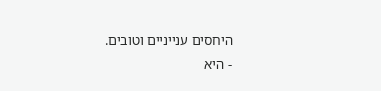היחסים ענייניים וטובים.
- היא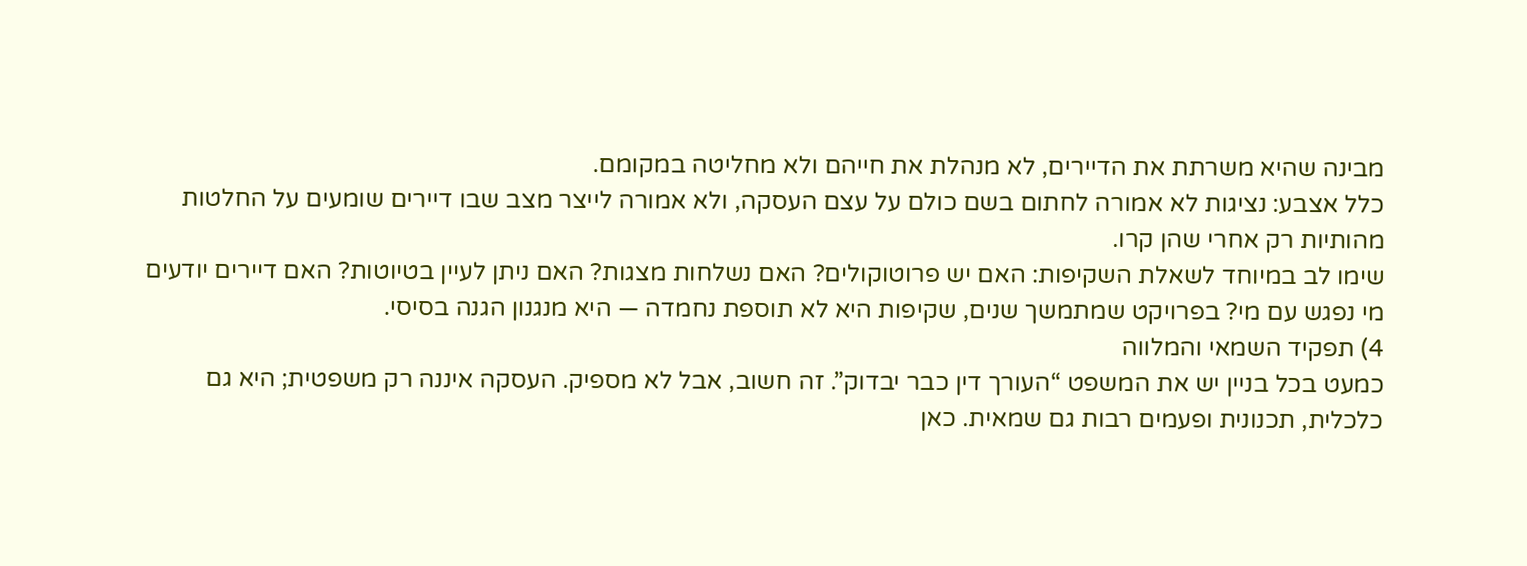מבינה שהיא משרתת את הדיירים, לא מנהלת את חייהם ולא מחליטה במקומם.
כלל אצבע: נציגות לא אמורה לחתום בשם כולם על עצם העסקה, ולא אמורה לייצר מצב שבו דיירים שומעים על החלטות מהותיות רק אחרי שהן קרו.
שימו לב במיוחד לשאלת השקיפות: האם יש פרוטוקולים? האם נשלחות מצגות? האם ניתן לעיין בטיוטות? האם דיירים יודעים מי נפגש עם מי? בפרויקט שמתמשך שנים, שקיפות היא לא תוספת נחמדה — היא מנגנון הגנה בסיסי.
4) תפקיד השמאי והמלווה
כמעט בכל בניין יש את המשפט “העורך דין כבר יבדוק”. זה חשוב, אבל לא מספיק. העסקה איננה רק משפטית; היא גם כלכלית, תכנונית ופעמים רבות גם שמאית. כאן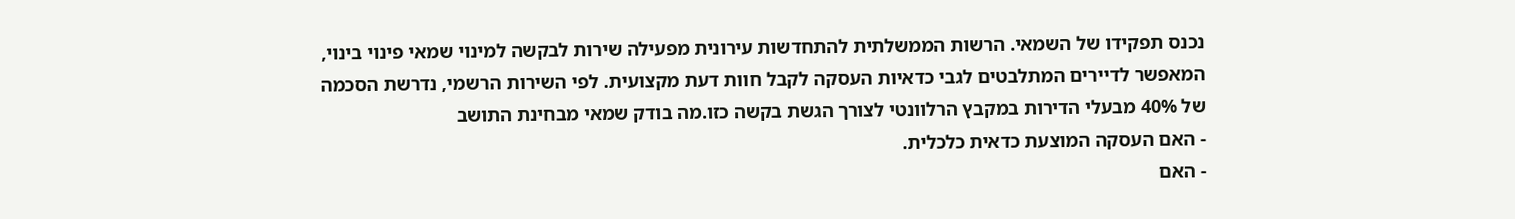נכנס תפקידו של השמאי. הרשות הממשלתית להתחדשות עירונית מפעילה שירות לבקשה למינוי שמאי פינוי בינוי, המאפשר לדיירים המתלבטים לגבי כדאיות העסקה לקבל חוות דעת מקצועית. לפי השירות הרשמי, נדרשת הסכמה של 40% מבעלי הדירות במקבץ הרלוונטי לצורך הגשת בקשה כזו.מה בודק שמאי מבחינת התושב
- האם העסקה המוצעת כדאית כלכלית.
- האם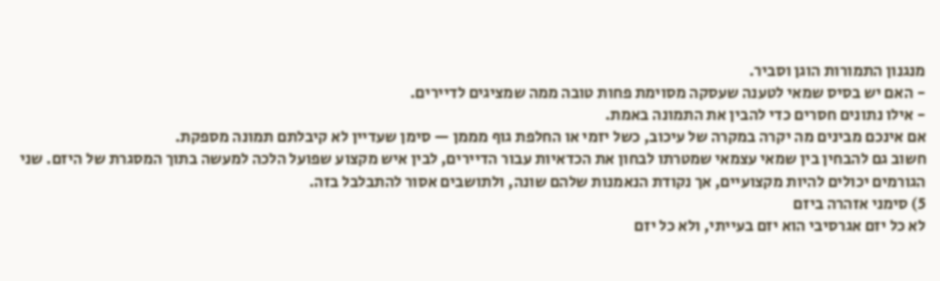מנגנון התמורות הוגן וסביר.
- האם יש בסיס שמאי לטענה שעסקה מסוימת פחות טובה ממה שמציגים לדיירים.
- אילו נתונים חסרים כדי להבין את התמונה באמת.
אם אינכם מבינים מה יקרה במקרה של עיכוב, כשל יזמי או החלפת גוף מממן — סימן שעדיין לא קיבלתם תמונה מספקת.
חשוב גם להבחין בין שמאי עצמאי שמטרתו לבחון את הכדאיות עבור הדיירים, לבין איש מקצוע שפועל הלכה למעשה בתוך המסגרת של היזם. שני הגורמים יכולים להיות מקצועיים, אך נקודת הנאמנות שלהם שונה, ולתושבים אסור להתבלבל בזה.
5) סימני אזהרה ביזם
לא כל יזם אגרסיבי הוא יזם בעייתי, ולא כל יזם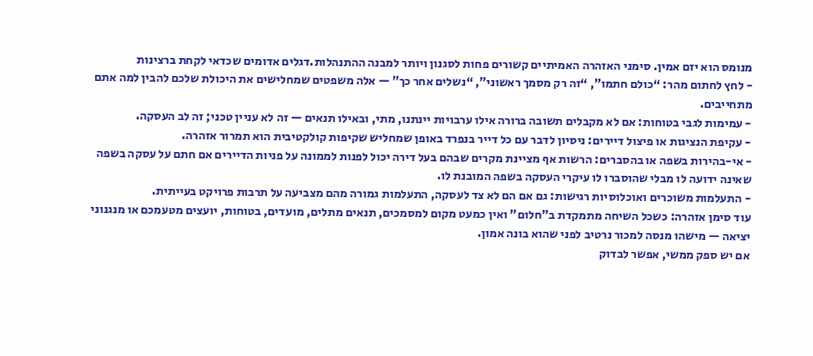מנומס הוא יזם אמין. סימני האזהרה האמיתיים קשורים פחות לסגנון ויותר למבנה ההתנהלות.דגלים אדומים שכדאי לקחת ברצינות
- לחץ לחתום מהר: “כולם חתמו”, “זה רק מסמך ראשוני”, “נשלים אחר כך” — אלה משפטים שמחלישים את היכולת שלכם להבין למה אתם מתחייבים.
- עמימות לגבי בטוחות: אם לא מקבלים תשובה ברורה אילו ערבויות יינתנו, מתי, ובאילו תנאים — זה לא עניין טכני; זה לב העסקה.
- עקיפת הנציגות או פיצול דיירים: ניסיון לדבר עם כל דייר בנפרד באופן שמחליש שקיפות קולקטיבית הוא תמרור אזהרה.
- אי-בהירות בשפה או בהסברים: הרשות אף מציינת מקרים שבהם בעל דירה יכול לפנות לממונה על פניות הדיירים אם חתם על עסקה בשפה שאינה ידועה לו מבלי שהוסברו לו עיקרי העסקה בשפה המובנת לו.
- התעלמות משוכרים ואוכלוסיות רגישות: גם אם הם לא צד לעסקה, התעלמות גמורה מהם מצביעה על תרבות פרויקט בעייתית.
עוד סימן אזהרה: כשכל השיחה מתמקדת ב"חלום" ואין כמעט מקום למסמכים, תנאים מתלים, מועדים, בטוחות, יועצים מטעמכם או מנגנוני יציאה — מישהו מנסה למכור נרטיב לפני שהוא בונה אמון.
אם יש ספק ממשי, אפשר לבדוק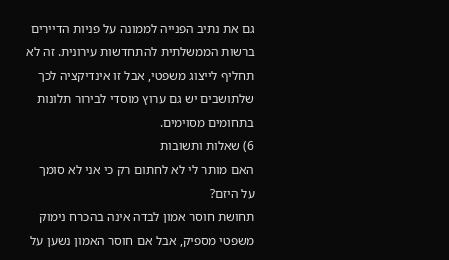גם את נתיב הפנייה לממונה על פניות הדיירים ברשות הממשלתית להתחדשות עירונית. זה לא תחליף לייצוג משפטי, אבל זו אינדיקציה לכך שלתושבים יש גם ערוץ מוסדי לבירור תלונות בתחומים מסוימים.
6) שאלות ותשובות
האם מותר לי לא לחתום רק כי אני לא סומך על היזם?
תחושת חוסר אמון לבדה אינה בהכרח נימוק משפטי מספיק, אבל אם חוסר האמון נשען על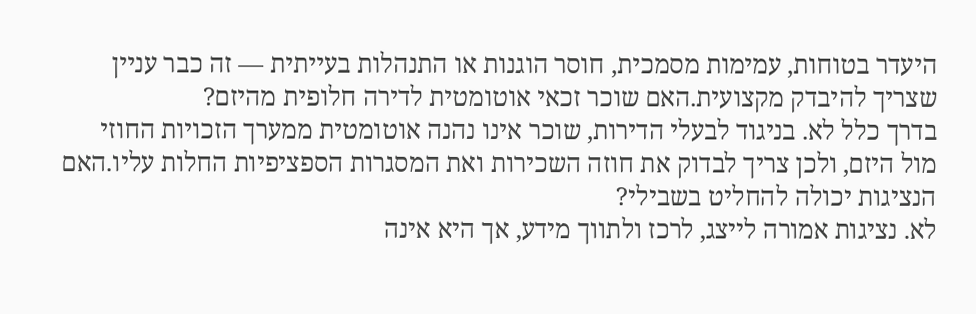היעדר בטוחות, עמימות מסמכית, חוסר הוגנות או התנהלות בעייתית — זה כבר עניין שצריך להיבדק מקצועית.האם שוכר זכאי אוטומטית לדירה חלופית מהיזם?
בדרך כלל לא. בניגוד לבעלי הדירות, שוכר אינו נהנה אוטומטית ממערך הזכויות החוזי מול היזם, ולכן צריך לבדוק את חוזה השכירות ואת המסגרות הספציפיות החלות עליו.האם הנציגות יכולה להחליט בשבילי?
לא. נציגות אמורה לייצג, לרכז ולתווך מידע, אך היא אינה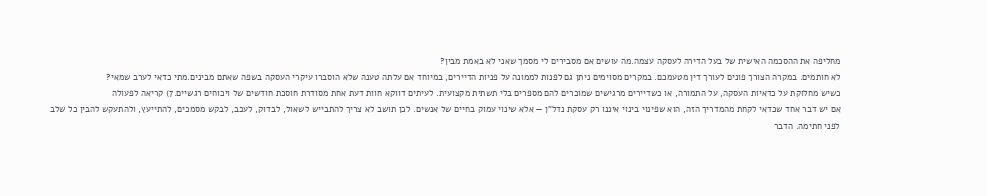מחליפה את ההסכמה האישית של בעל הדירה לעסקה עצמה.מה עושים אם מסבירים לי מסמך שאני לא באמת מבין?
לא חותמים. במקרה הצורך פונים לעורך דין מטעמכם. במקרים מסוימים ניתן גם לפנות לממונה על פניות הדיירים, במיוחד אם עלתה טענה שלא הוסברו עיקרי העסקה בשפה שאתם מבינים.מתי כדאי לערב שמאי?
כשיש מחלוקת על כדאיות העסקה, על התמורה, או כשדיירים מרגישים שמוכרים להם מספרים בלי תשתית מקצועית. לעיתים דווקא חוות דעת אחת מסודרת חוסכת חודשים של ויכוחים רגשיים.7) קריאה לפעולה
אם יש דבר אחד שכדאי לקחת מהמדריך הזה, הוא שפינוי בינוי איננו רק עסקת נדל"ן — אלא שינוי עמוק בחיים של אנשים. לכן תושב לא צריך להתבייש לשאול, לבדוק, לעכב, לבקש מסמכים, להתייעץ, ולהתעקש להבין כל שלב לפני חתימה. הדבר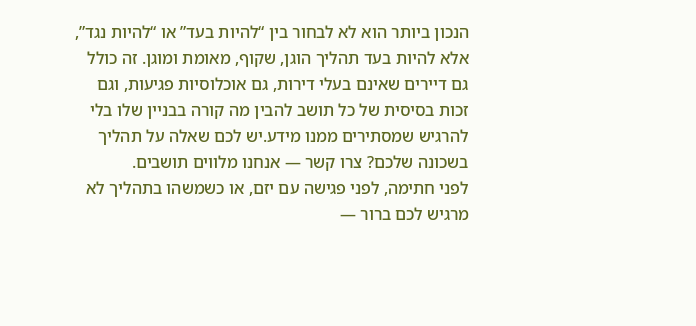הנכון ביותר הוא לא לבחור בין “להיות בעד” או “להיות נגד”, אלא להיות בעד תהליך הוגן, שקוף, מאומת ומוגן. זה כולל גם דיירים שאינם בעלי דירות, גם אוכלוסיות פגיעות, וגם זכות בסיסית של כל תושב להבין מה קורה בבניין שלו בלי להרגיש שמסתירים ממנו מידע.יש לכם שאלה על תהליך בשכונה שלכם? צרו קשר — אנחנו מלווים תושבים.
לפני חתימה, לפני פגישה עם יזם, או כשמשהו בתהליך לא מרגיש לכם ברור —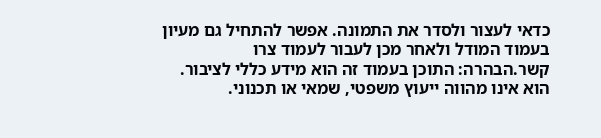כדאי לעצור ולסדר את התמונה. אפשר להתחיל גם מעיון בעמוד המודל ולאחר מכן לעבור לעמוד צרו קשר.הבהרה: התוכן בעמוד זה הוא מידע כללי לציבור. הוא אינו מהווה ייעוץ משפטי, שמאי או תכנוני.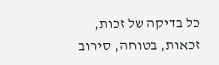כל בדיקה של זכות, זכאות, בטוחה, סירוב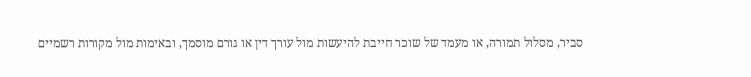סביר, מסלול תמורה, או מעמד של שוכר חייבת להיעשות מול עורך דין או גורם מוסמך, ובאימות מול מקורות רשמיים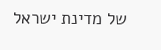של מדינת ישראל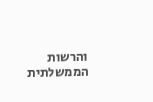והרשות הממשלתית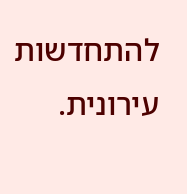להתחדשות עירונית.